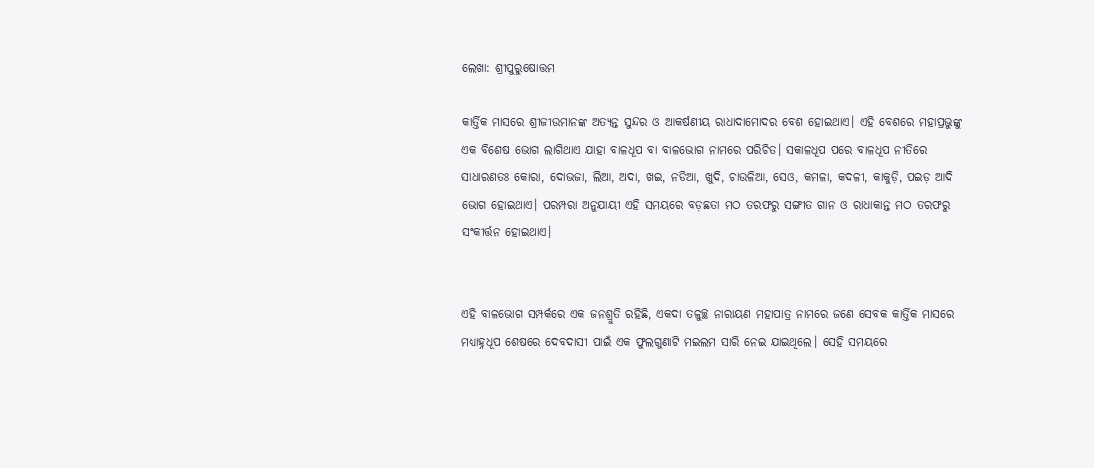ଲେଖା: ଶ୍ରୀପୁରୁଷୋତ୍ତମ

କାର୍ତ୍ତିକ ମାସରେ ଶ୍ରୀଜୀଉମାନଙ୍କ ଅତ୍ୟନ୍ତ ସୁନ୍ଦର ଓ ଆକର୍ଷଣୀୟ ରାଧାଦାମୋଦର ବେଶ ହୋଇଥାଏ। ଏହି ବେଶରେ ମହାପ୍ରଭୁଙ୍କୁ ଏକ ବିଶେଷ ଭୋଗ ଲାଗିଥାଏ ଯାହା ବାଳଧୂପ ବା ବାଳଭୋଗ ନାମରେ ପରିଚିତ। ସକାଳଧୂପ ପରେ ବାଳଧୂପ ନୀତିରେ ସାଧାରଣତଃ କୋରା, ଦୋଭଜା, ଲିଆ, ଅଦା, ଖଇ, ନଡିଆ, ଖୁଦି, ଚାଉଳିଆ, ସେଓ, କମଳା, କଦଳୀ, କାକୁଡ଼ି, ପଇଡ଼ ଆଦି ଭୋଗ ହୋଇଥାଏ। ପରମ୍ପରା ଅନୁଯାୟୀ ଏହି ସମୟରେ ବଡ଼ଛତା ମଠ ତରଫରୁ ସଙ୍ଗୀତ ଗାନ ଓ ରାଧାକାନ୍ତ ମଠ ତରଫରୁ ସଂକୀର୍ତ୍ତନ ହୋଇଥାଏ।


ଏହି ବାଳଭୋଗ ସମ୍ପର୍କରେ ଏକ ଜନଶ୍ରୁତି ରହିଛି, ଏକଦା ତଳୁଚ୍ଛ ନାରାୟଣ ମହାପାତ୍ର ନାମରେ ଜଣେ ସେବକ କାର୍ତ୍ତିକ ମାସରେ ମଧ୍ୟାହ୍ନଧୂପ ଶେଷରେ ଦେବଦାସୀ ପାଇଁ ଏକ ଫୁଲଗୁଣାଟି ମଇଲମ ସାରି ନେଇ ଯାଇଥିଲେ। ସେହି ସମୟରେ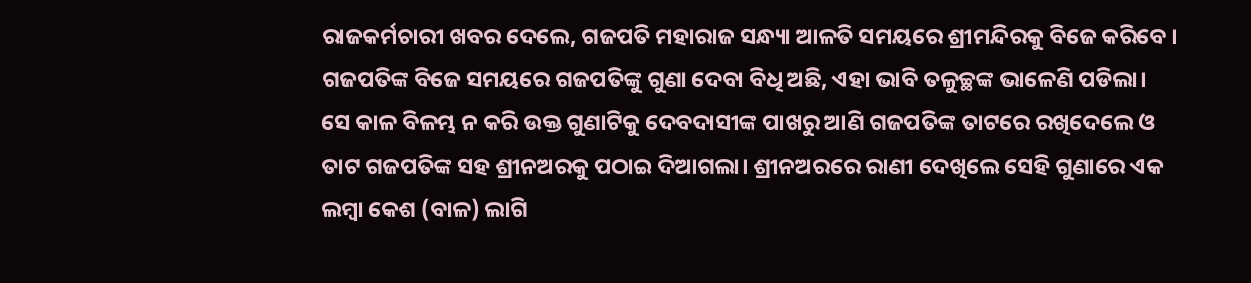ରାଜକର୍ମଚାରୀ ଖବର ଦେଲେ, ଗଜପତି ମହାରାଜ ସନ୍ଧ୍ୟା ଆଳତି ସମୟରେ ଶ୍ରୀମନ୍ଦିରକୁ ବିଜେ କରିବେ । ଗଜପତିଙ୍କ ବିଜେ ସମୟରେ ଗଜପତିଙ୍କୁ ଗୁଣା ଦେବା ବିଧି ଅଛି, ଏହା ଭାବି ତଳୁଚ୍ଛଙ୍କ ଭାଳେଣି ପଡିଲା। ସେ କାଳ ବିଳମ୍ଭ ନ କରି ଉକ୍ତ ଗୁଣାଟିକୁ ଦେବଦାସୀଙ୍କ ପାଖରୁ ଆଣି ଗଜପତିଙ୍କ ତାଟରେ ରଖିଦେଲେ ଓ ତାଟ ଗଜପତିଙ୍କ ସହ ଶ୍ରୀନଅରକୁ ପଠାଇ ଦିଆଗଲା। ଶ୍ରୀନଅରରେ ରାଣୀ ଦେଖିଲେ ସେହି ଗୁଣାରେ ଏକ ଲମ୍ବା କେଶ (ବାଳ) ଲାଗି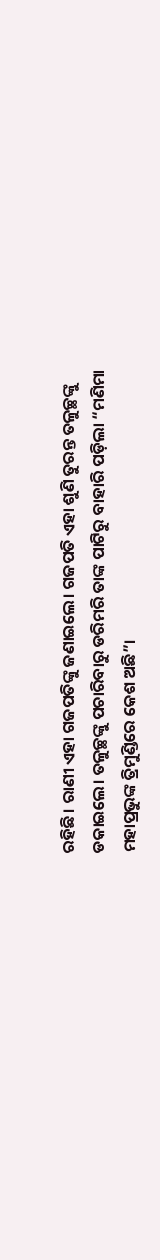ରହିଛି। ରାଣୀ ଏହା ଗଜପତିଙ୍କୁ ଜଣାଇଲେ। ଗଜପତି ଏହା ଶୁଣି ତୁରନ୍ତ ତଳୁଚ୍ଛଙ୍କୁ ଡକାଇଲେ। ତଳୁଚ୍ଛଙ୍କୁ ପଚାରିବାରୁ ଡରିମରି ତାଙ୍କ ପାଟିରୁ ବାହାରି ପଡ଼ିଲା “ମଣିମା ମହାପ୍ରଭୁଙ୍କ ତ୍ରିମୁଣ୍ଡିରେ କେଶ ଅଛି”।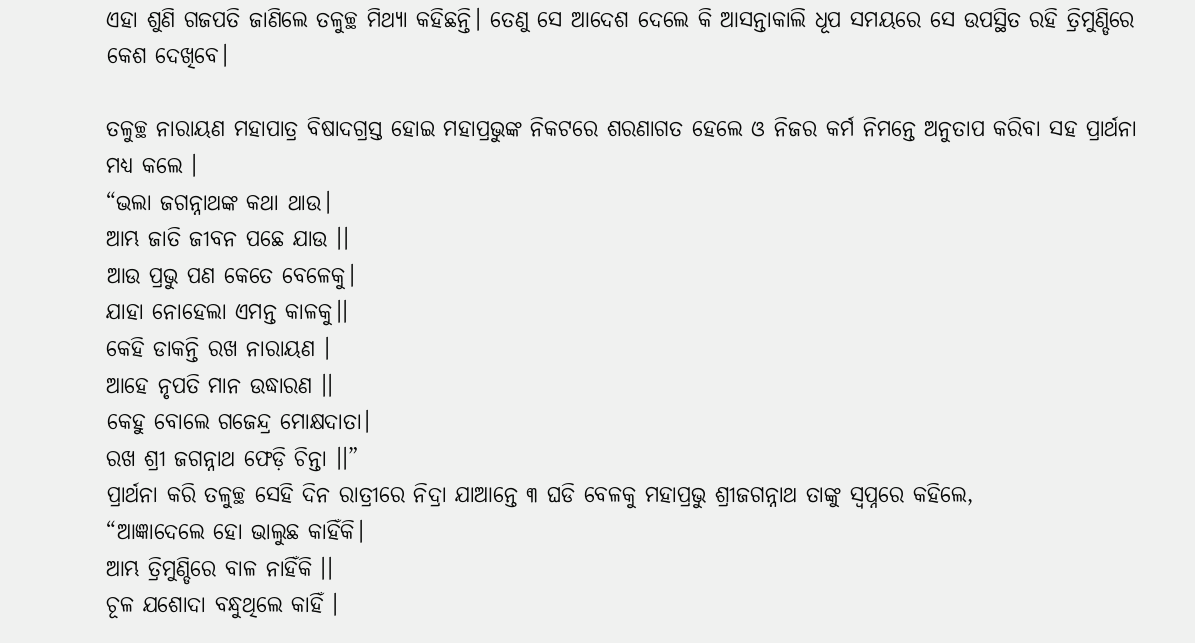ଏହା ଶୁଣି ଗଜପତି ଜାଣିଲେ ତଳୁଚ୍ଛ ମିଥ୍ୟା କହିଛନ୍ତି। ତେଣୁ ସେ ଆଦେଶ ଦେଲେ କି ଆସନ୍ତାକାଲି ଧୂପ ସମୟରେ ସେ ଉପସ୍ଥିତ ରହି ତ୍ରିମୁଣ୍ଡିରେ କେଶ ଦେଖିବେ।

ତଳୁଚ୍ଛ ନାରାୟଣ ମହାପାତ୍ର ବିଷାଦଗ୍ରସ୍ତ ହୋଇ ମହାପ୍ରଭୁଙ୍କ ନିକଟରେ ଶରଣାଗତ ହେଲେ ଓ ନିଜର କର୍ମ ନିମନ୍ତେ ଅନୁତାପ କରିବା ସହ ପ୍ରାର୍ଥନା ମଧ୍ୟ କଲେ ।
“ଭଲା ଜଗନ୍ନାଥଙ୍କ କଥା ଥାଉ।
ଆମ୍ଭ ଜାତି ଜୀବନ ପଛେ ଯାଉ ।।
ଆଉ ପ୍ରଭୁ ପଣ କେତେ ବେଳେକୁ।
ଯାହା ନୋହେଲା ଏମନ୍ତ କାଳକୁ।।
କେହି ଡାକନ୍ତି ରଖ ନାରାୟଣ ।
ଆହେ ନୃପତି ମାନ ଉଦ୍ଧାରଣ ।।
କେହୁ ବୋଲେ ଗଜେନ୍ଦ୍ର ମୋକ୍ଷଦାତା।
ରଖ ଶ୍ରୀ ଜଗନ୍ନାଥ ଫେଡ଼ି ଚିନ୍ତା ।।”
ପ୍ରାର୍ଥନା କରି ତଳୁଚ୍ଛ ସେହି ଦିନ ରାତ୍ରୀରେ ନିଦ୍ରା ଯାଆନ୍ତେ ୩ ଘଡି ବେଳକୁ ମହାପ୍ରଭୁ ଶ୍ରୀଜଗନ୍ନାଥ ତାଙ୍କୁ ସ୍ୱପ୍ନରେ କହିଲେ,
“ଆଜ୍ଞାଦେଲେ ହୋ ଭାଲୁଛ କାହିଁକି।
ଆମ୍ଭ ତ୍ରିମୁଣ୍ଡିରେ ବାଳ ନାହିଁକି ।।
ଚୂଳ ଯଶୋଦା ବନ୍ଧୁଥିଲେ କାହିଁ ।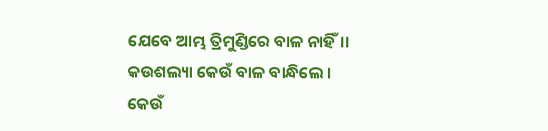ଯେବେ ଆମ୍ଭ ତ୍ରିମୁଣ୍ଡିରେ ବାଳ ନାହିଁ।।
କଉଶଲ୍ୟା କେଉଁ ବାଳ ବାନ୍ଧିଲେ ।
କେଉଁ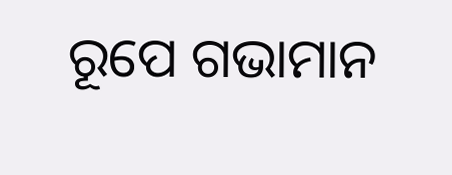ରୂପେ ଗଭାମାନ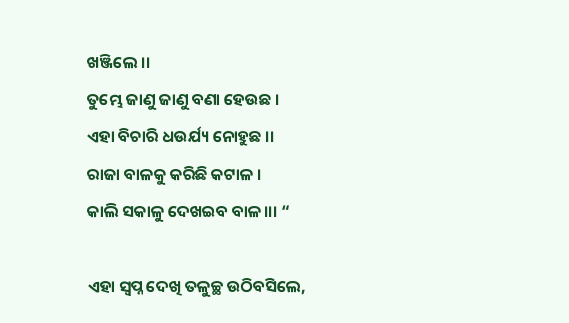ଖଞ୍ଜିଲେ ।।
ତୁମ୍ଭେ ଜାଣୁ ଜାଣୁ ବଣା ହେଉଛ ।
ଏହା ବିଚାରି ଧଉର୍ଯ୍ୟ ନୋହୁଛ ।।
ରାଜା ବାଳକୁ କରିଛି କଟାଳ ।
କାଲି ସକାଳୁ ଦେଖଇବ ବାଳ।।। “

ଏହା ସ୍ୱପ୍ନ ଦେଖି ତଳୁଚ୍ଛ ଉଠିବସିଲେ,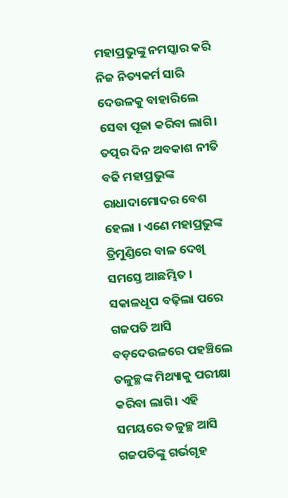ମହାପ୍ରଭୁଙ୍କୁ ନମସ୍କାର କରି ନିଜ ନିତ୍ୟକର୍ମ ସାରି ଦେଉଳକୁ ବାହାରିଲେ ସେବା ପୂଜା କରିବା ଲାଗି।  ତତ୍ପର ଦିନ ଅବକାଶ ନୀତି ବଢି ମହାପ୍ରଭୁଙ୍କ ରାଧାଦାମୋଦର ବେଶ ହେଲା । ଏଣେ ମହାପ୍ରଭୁଙ୍କ ତ୍ରିମୁଣ୍ଡିରେ ବାଳ ଦେଖି ସମସ୍ତେ ଆଛମ୍ଭିତ । ସକାଳଧୂପ ବଢ଼ିଲା ପରେ ଗଜପତି ଆସି ବଡ଼ଦେଉଳରେ ପହଞ୍ଚିଲେ ତଳୁଚ୍ଛଙ୍କ ମିଥ୍ୟାକୁ ପରୀକ୍ଷା କରିବା ଲାଗି। ଏହି ସମୟରେ ତଳୁଚ୍ଛ ଆସି ଗଜପତିଙ୍କୁ ଗର୍ଭଗୃହ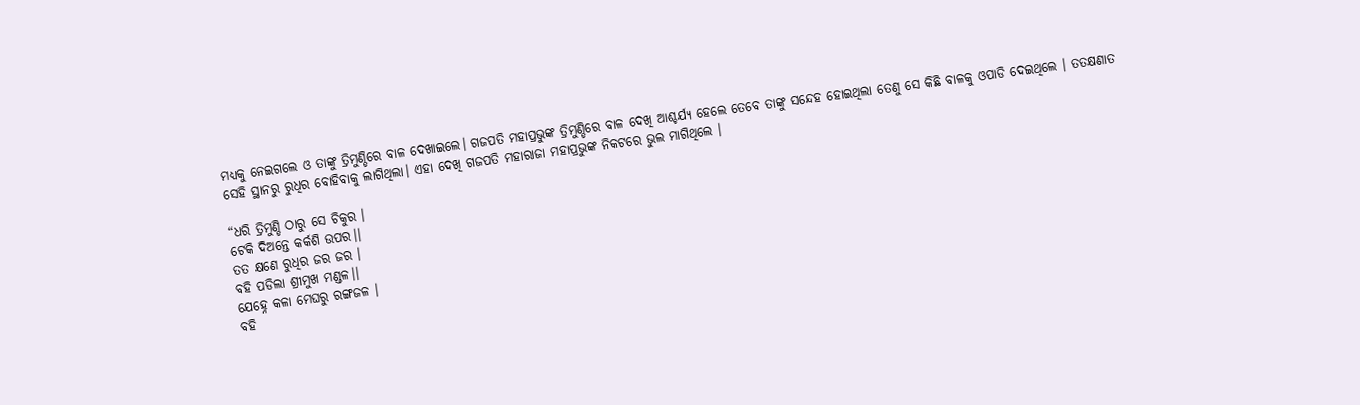ମଧ୍ୟକୁ ନେଇଗଲେ ଓ ତାଙ୍କୁ ତ୍ରିମୁଣ୍ଡିରେ ବାଳ ଦେଖାଇଲେ। ଗଜପତି ମହାପ୍ରଭୁଙ୍କ ତ୍ରିମୁଣ୍ଡିରେ ବାଳ ଦେଖି ଆଶ୍ଚର୍ଯ୍ୟ ହେଲେ ତେବେ ତାଙ୍କୁ ସନ୍ଦେହ ହୋଇଥିଲା ତେଣୁ ସେ କିଛି ବାଳକୁ ଓପାଡି ଦେଇଥିଲେ । ତତକ୍ଷଣାତ ସେହି ସ୍ଥାନରୁ ରୁଧିର ବୋହିବାକୁ ଲାଗିଥିଲା। ଏହା ଦେଖି ଗଜପତି ମହାରାଜା ମହାପ୍ରଭୁଙ୍କ ନିକଟରେ ଭୁଲ ମାଗିଥିଲେ ।

“ଧରି ତ୍ରିମୁଣ୍ଡି ଠାରୁ ସେ ଚିକୁର ।
ଟେକି ଦିଅନ୍ତେ କର୍କଶି ଉପର।।
ତତ କ୍ଷଣେ ରୁଧିର ଜର ଜର ।
ବହି ପଡିଲା ଶ୍ରୀମୁଖ ମଣ୍ଡଳ।।
ଯେହ୍ନେ କଳା ମେଘରୁ ରଙ୍ଗଜଳ ।
ବହି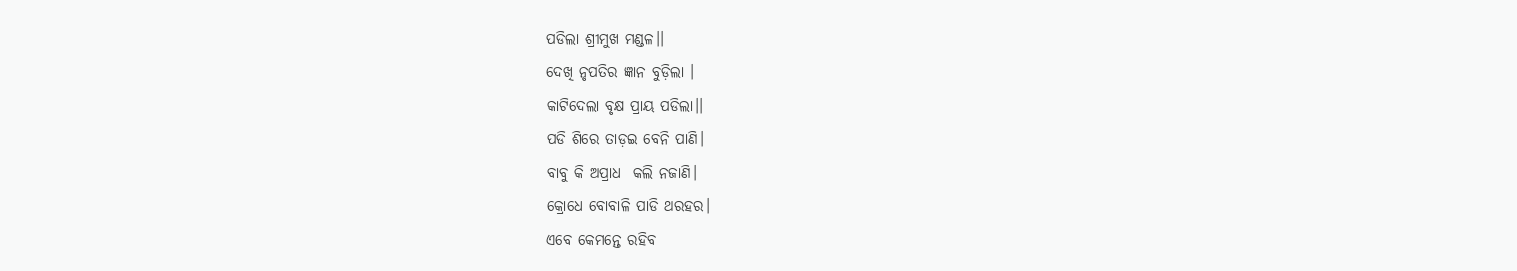ପଡିଲା ଶ୍ରୀମୁଖ ମଣ୍ଡଳ।।
ଦେଖି ନୃପତିର ଜ୍ଞାନ ବୁଡ଼ିଲା ।
କାଟିଦେଲା ବୃକ୍ଷ ପ୍ରାୟ ପଡିଲା।।
ପଡି ଶିରେ ତାଡ଼ଇ ବେନି ପାଣି।
ବାବୁ କି ଅପ୍ରାଧ  କଲି ନଜାଣି।
କ୍ରୋଧେ ବୋବାଳି ପାଡି ଥରହର।
ଏବେ କେମନ୍ତେ ରହିବ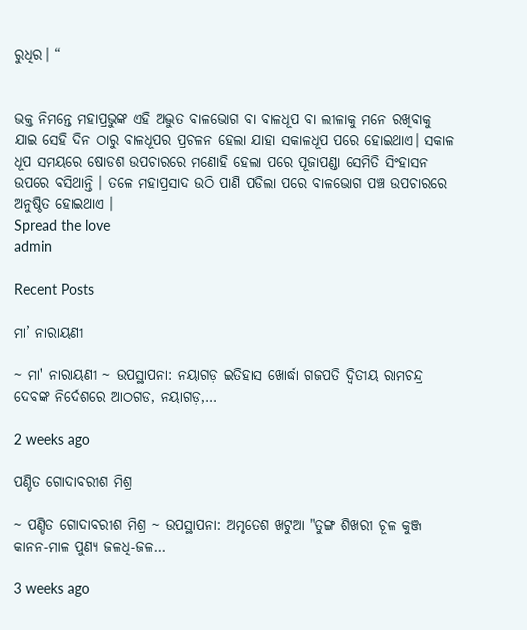ରୁଧିର। “


ଭକ୍ତ ନିମନ୍ତେ ମହାପ୍ରଭୁଙ୍କ ଏହି ଅଦ୍ଭୁତ ବାଳଭୋଗ ବା ବାଳଧୂପ ବା ଲୀଳାକୁ ମନେ ରଖିବାକୁ ଯାଇ ସେହି ଦିନ ଠାରୁ ବାଳଧୂପର ପ୍ରଚଳନ ହେଲା ଯାହା ସକାଳଧୂପ ପରେ ହୋଇଥାଏ। ସକାଳ ଧୂପ ସମୟରେ ଷୋଡଶ ଉପଚାରରେ ମଣୋହି ହେଲା ପରେ ପୂଜାପଣ୍ଡା ସେମିତି ସିଂହାସନ ଉପରେ ବସିଥାନ୍ତି । ତଳେ ମହାପ୍ରସାଦ ଉଠି ପାଣି ପଡିଲା ପରେ ବାଳଭୋଗ ପଞ୍ଚ ଉପଚାରରେ  ଅନୁଷ୍ଠିତ ହୋଇଥାଏ ।
Spread the love
admin

Recent Posts

ମା’ ନାରାୟଣୀ

~ ମା' ନାରାୟଣୀ ~ ଉପସ୍ଥାପନା: ନୟାଗଡ଼ ଇତିହାସ ଖୋର୍ଦ୍ଧା ଗଜପତି ଦ୍ୱିତୀୟ ରାମଚନ୍ଦ୍ର ଦେବଙ୍କ ନିର୍ଦେଶରେ ଆଠଗଡ, ନୟାଗଡ଼,…

2 weeks ago

ପଣ୍ଡିତ ଗୋଦାବରୀଶ ମିଶ୍ର

~ ପଣ୍ଡିତ ଗୋଦାବରୀଶ ମିଶ୍ର ~ ଉପସ୍ଥାପନା: ଅମୃତେଶ ଖଟୁଆ "ତୁଙ୍ଗ ଶିଖରୀ ଚୂଳ କୁଞ୍ଜ କାନନ-ମାଳ ପୁଣ୍ୟ ଜଳଧି-ଜଳ…

3 weeks ago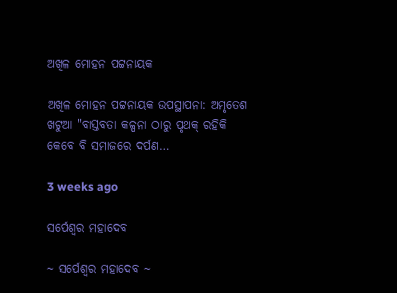ଅଖିଳ ମୋହନ ପଟ୍ଟନାୟକ

ଅଖିଳ ମୋହନ ପଟ୍ଟନାୟକ ଉପସ୍ଥାପନା: ଅମୃତେଶ ଖଟୁଆ "ବାସ୍ତବତା କଳ୍ପନା ଠାରୁ ପୃଥକ୍ ରହିକି କେବେ ବି ସମାଜରେ ଦର୍ପଣ…

3 weeks ago

ସର୍ପେଶ୍ୱର ମହାଦେବ

~ ସର୍ପେଶ୍ୱର ମହାଦେବ ~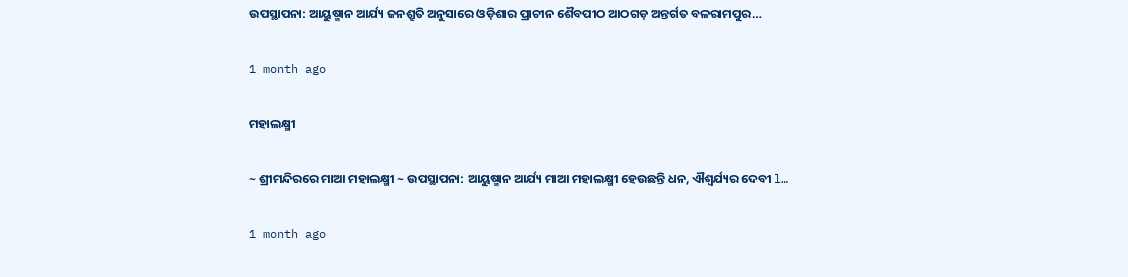ଉପସ୍ଥାପନା: ଆୟୁଷ୍ମାନ ଆର୍ଯ୍ୟ ଜନଶ୍ରୁତି ଅନୁସାରେ ଓଡ଼ିଶାର ପ୍ରାଚୀନ ଶୈବପୀଠ ଆଠଗଡ଼ ଅନ୍ତର୍ଗତ ବଳରାମପୁର…

1 month ago

ମହାଲକ୍ଷ୍ମୀ

~ ଶ୍ରୀମନ୍ଦିରରେ ମାଆ ମହାଲକ୍ଷ୍ମୀ ~ ଉପସ୍ଥାପନା: ଆୟୁଷ୍ମାନ ଆର୍ଯ୍ୟ ମାଆ ମହାଲକ୍ଷ୍ମୀ ହେଉଛନ୍ତି ଧନ, ଐଶ୍ୱର୍ଯ୍ୟର ଦେବୀ l…

1 month ago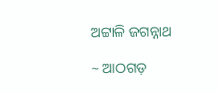ଅଟ୍ଟାଳି ଜଗନ୍ନାଥ

~ ଆଠଗଡ଼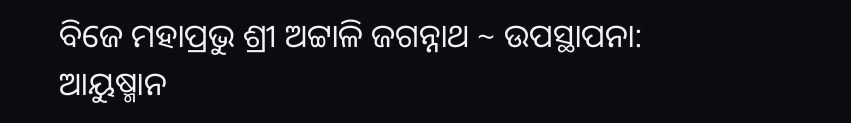ବିଜେ ମହାପ୍ରଭୁ ଶ୍ରୀ ଅଟ୍ଟାଳି ଜଗନ୍ନାଥ ~ ଉପସ୍ଥାପନା: ଆୟୁଷ୍ମାନ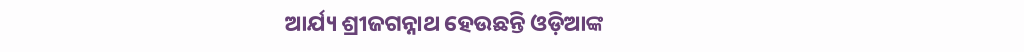ଆର୍ଯ୍ୟ ଶ୍ରୀଜଗନ୍ନାଥ ହେଉଛନ୍ତି ଓଡ଼ିଆଙ୍କ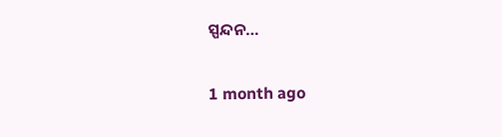ସ୍ପନ୍ଦନ…

1 month ago